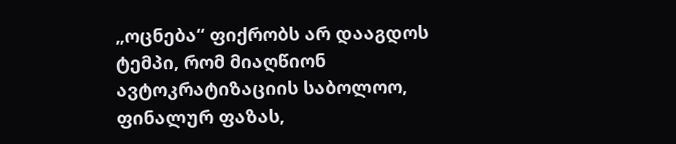„ოცნება“ ფიქრობს არ დააგდოს ტემპი, რომ მიაღწიონ ავტოკრატიზაციის საბოლოო, ფინალურ ფაზას,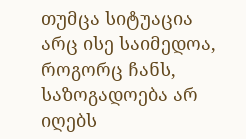თუმცა სიტუაცია არც ისე საიმედოა, როგორც ჩანს, საზოგადოება არ იღებს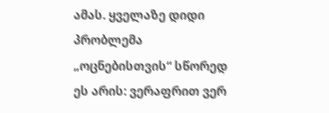ამას. ყველაზე დიდი პრობლემა „ოცნებისთვის“ სწორედ ეს არის: ვერაფრით ვერ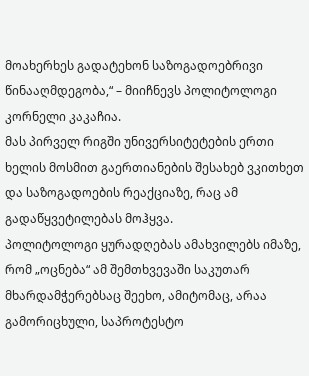მოახერხეს გადატეხონ საზოგადოებრივი წინააღმდეგობა,“ – მიიჩნევს პოლიტოლოგი კორნელი კაკაჩია.
მას პირველ რიგში უნივერსიტეტების ერთი ხელის მოსმით გაერთიანების შესახებ ვკითხეთ და საზოგადოების რეაქციაზე, რაც ამ გადაწყვეტილებას მოჰყვა.
პოლიტოლოგი ყურადღებას ამახვილებს იმაზე, რომ „ოცნება“ ამ შემთხვევაში საკუთარ მხარდამჭერებსაც შეეხო, ამიტომაც, არაა გამორიცხული, საპროტესტო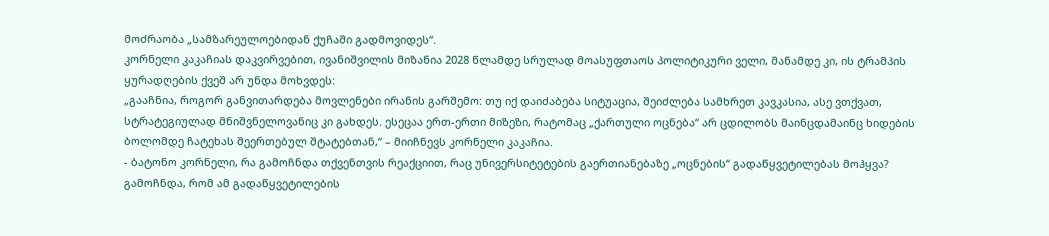მოძრაობა „სამზარეულოებიდან ქუჩაში გადმოვიდეს“.
კორნელი კაკაჩიას დაკვირვებით, ივანიშვილის მიზანია 2028 წლამდე სრულად მოასუფთაოს პოლიტიკური ველი, მანამდე კი, ის ტრამპის ყურადღების ქვეშ არ უნდა მოხვდეს:
„გააჩნია, როგორ განვითარდება მოვლენები ირანის გარშემო: თუ იქ დაიძაბება სიტუაცია, შეიძლება სამხრეთ კავკასია, ასე ვთქვათ, სტრატეგიულად მნიშვნელოვანიც კი გახდეს. ესეცაა ერთ-ერთი მიზეზი, რატომაც „ქართული ოცნება“ არ ცდილობს მაინცდამაინც ხიდების ბოლომდე ჩატეხას შეერთებულ შტატებთან,“ – მიიჩნევს კორნელი კაკაჩია.
- ბატონო კორნელი, რა გამოჩნდა თქვენთვის რეაქციით, რაც უნივერსიტეტების გაერთიანებაზე „ოცნების“ გადაწყვეტილებას მოჰყვა?
გამოჩნდა, რომ ამ გადაწყვეტილების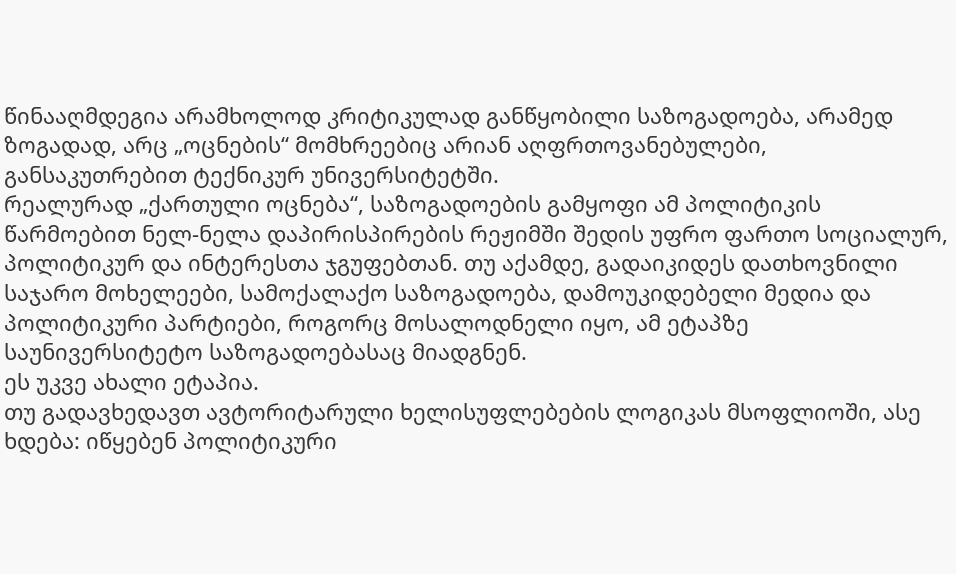წინააღმდეგია არამხოლოდ კრიტიკულად განწყობილი საზოგადოება, არამედ ზოგადად, არც „ოცნების“ მომხრეებიც არიან აღფრთოვანებულები, განსაკუთრებით ტექნიკურ უნივერსიტეტში.
რეალურად „ქართული ოცნება“, საზოგადოების გამყოფი ამ პოლიტიკის წარმოებით ნელ-ნელა დაპირისპირების რეჟიმში შედის უფრო ფართო სოციალურ, პოლიტიკურ და ინტერესთა ჯგუფებთან. თუ აქამდე, გადაიკიდეს დათხოვნილი საჯარო მოხელეები, სამოქალაქო საზოგადოება, დამოუკიდებელი მედია და პოლიტიკური პარტიები, როგორც მოსალოდნელი იყო, ამ ეტაპზე საუნივერსიტეტო საზოგადოებასაც მიადგნენ.
ეს უკვე ახალი ეტაპია.
თუ გადავხედავთ ავტორიტარული ხელისუფლებების ლოგიკას მსოფლიოში, ასე ხდება: იწყებენ პოლიტიკური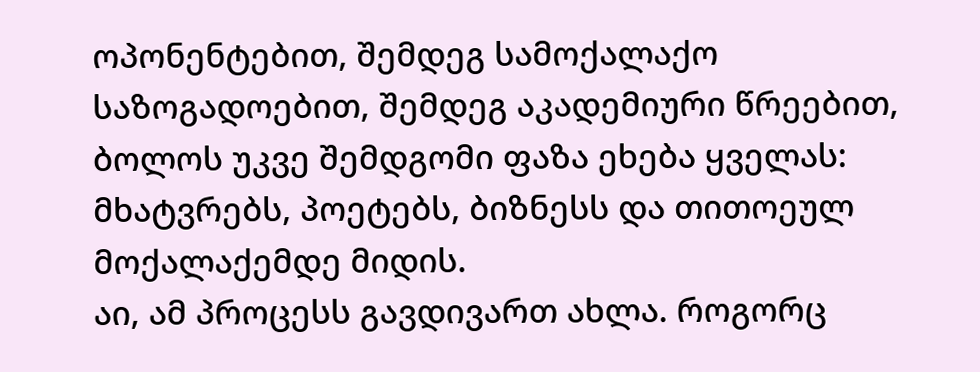ოპონენტებით, შემდეგ სამოქალაქო საზოგადოებით, შემდეგ აკადემიური წრეებით, ბოლოს უკვე შემდგომი ფაზა ეხება ყველას: მხატვრებს, პოეტებს, ბიზნესს და თითოეულ მოქალაქემდე მიდის.
აი, ამ პროცესს გავდივართ ახლა. როგორც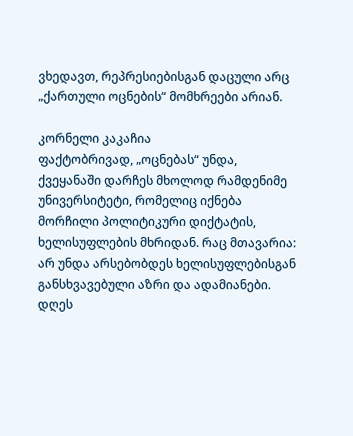ვხედავთ, რეპრესიებისგან დაცული არც „ქართული ოცნების“ მომხრეები არიან.

კორნელი კაკაჩია
ფაქტობრივად, „ოცნებას“ უნდა, ქვეყანაში დარჩეს მხოლოდ რამდენიმე უნივერსიტეტი, რომელიც იქნება მორჩილი პოლიტიკური დიქტატის, ხელისუფლების მხრიდან. რაც მთავარია: არ უნდა არსებობდეს ხელისუფლებისგან განსხვავებული აზრი და ადამიანები. დღეს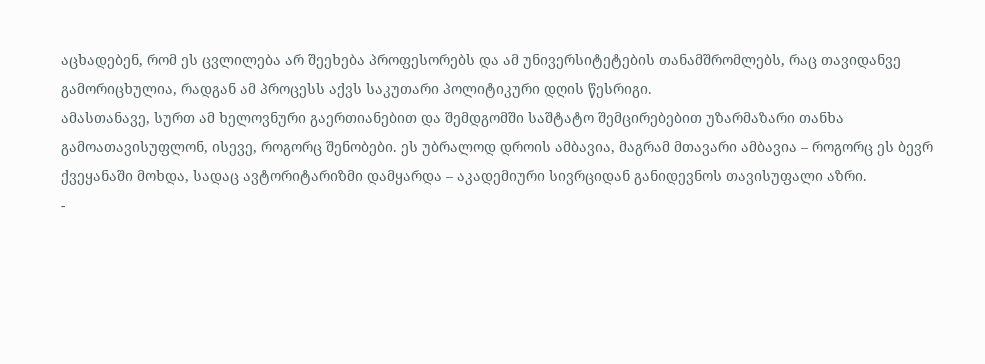აცხადებენ, რომ ეს ცვლილება არ შეეხება პროფესორებს და ამ უნივერსიტეტების თანამშრომლებს, რაც თავიდანვე გამორიცხულია, რადგან ამ პროცესს აქვს საკუთარი პოლიტიკური დღის წესრიგი.
ამასთანავე, სურთ ამ ხელოვნური გაერთიანებით და შემდგომში საშტატო შემცირებებით უზარმაზარი თანხა გამოათავისუფლონ, ისევე, როგორც შენობები. ეს უბრალოდ დროის ამბავია, მაგრამ მთავარი ამბავია – როგორც ეს ბევრ ქვეყანაში მოხდა, სადაც ავტორიტარიზმი დამყარდა – აკადემიური სივრციდან განიდევნოს თავისუფალი აზრი.
-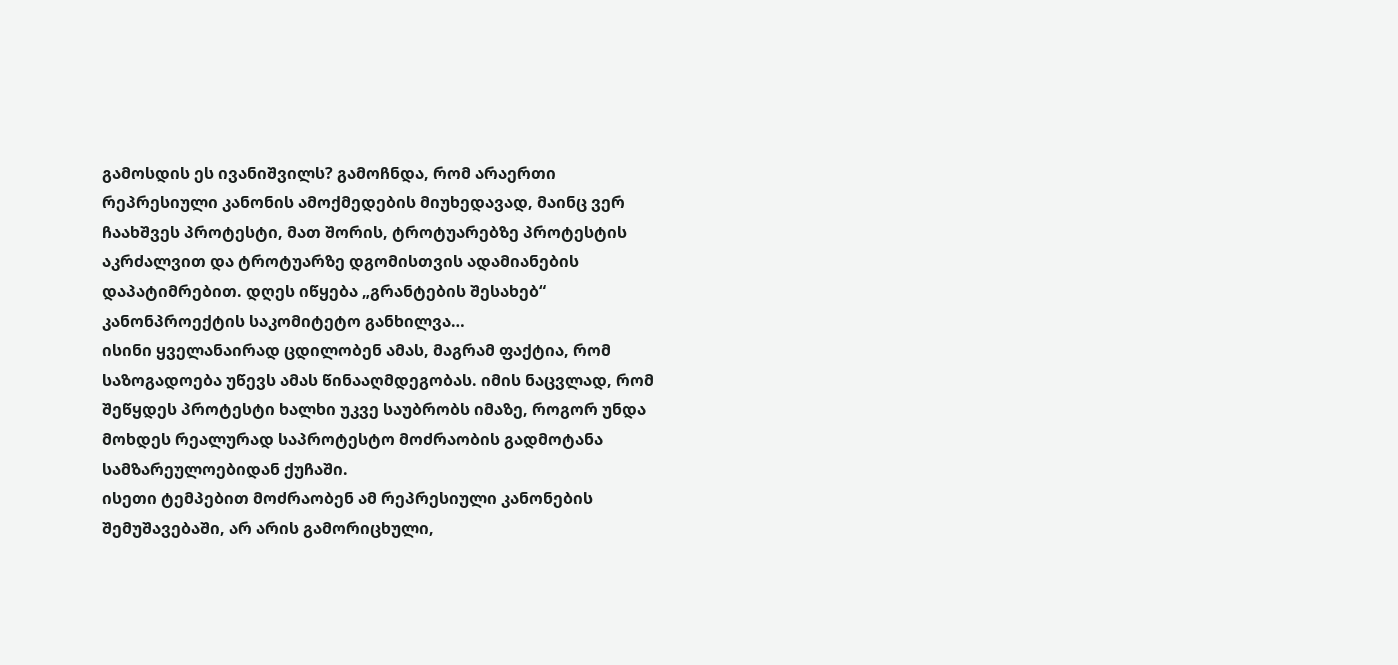გამოსდის ეს ივანიშვილს? გამოჩნდა, რომ არაერთი რეპრესიული კანონის ამოქმედების მიუხედავად, მაინც ვერ ჩაახშვეს პროტესტი, მათ შორის, ტროტუარებზე პროტესტის აკრძალვით და ტროტუარზე დგომისთვის ადამიანების დაპატიმრებით. დღეს იწყება „გრანტების შესახებ“ კანონპროექტის საკომიტეტო განხილვა…
ისინი ყველანაირად ცდილობენ ამას, მაგრამ ფაქტია, რომ საზოგადოება უწევს ამას წინააღმდეგობას. იმის ნაცვლად, რომ შეწყდეს პროტესტი ხალხი უკვე საუბრობს იმაზე, როგორ უნდა მოხდეს რეალურად საპროტესტო მოძრაობის გადმოტანა სამზარეულოებიდან ქუჩაში.
ისეთი ტემპებით მოძრაობენ ამ რეპრესიული კანონების შემუშავებაში, არ არის გამორიცხული,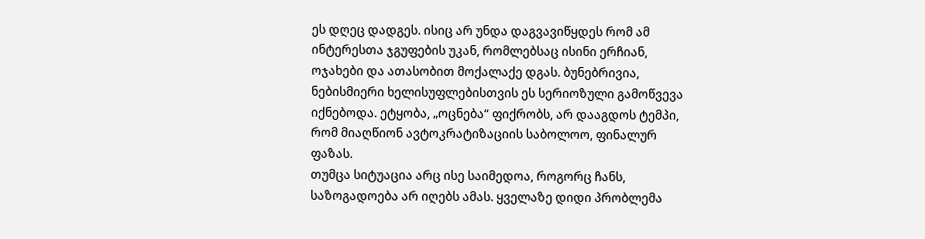ეს დღეც დადგეს. ისიც არ უნდა დაგვავიწყდეს რომ ამ ინტერესთა ჯგუფების უკან, რომლებსაც ისინი ერჩიან, ოჯახები და ათასობით მოქალაქე დგას. ბუნებრივია, ნებისმიერი ხელისუფლებისთვის ეს სერიოზული გამოწვევა იქნებოდა. ეტყობა, „ოცნება“ ფიქრობს, არ დააგდოს ტემპი, რომ მიაღწიონ ავტოკრატიზაციის საბოლოო, ფინალურ ფაზას.
თუმცა სიტუაცია არც ისე საიმედოა, როგორც ჩანს, საზოგადოება არ იღებს ამას. ყველაზე დიდი პრობლემა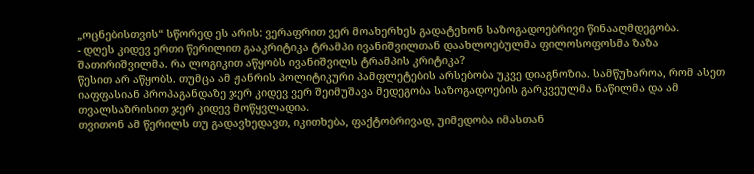„ოცნებისთვის“ სწორედ ეს არის: ვერაფრით ვერ მოახერხეს გადატეხონ საზოგადოებრივი წინააღმდეგობა.
- დღეს კიდევ ერთი წერილით გააკრიტიკა ტრამპი ივანიშვილთან დაახლოებულმა ფილოსოფოსმა ზაზა შათირიშვილმა. რა ლოგიკით აწყობს ივანიშვილს ტრამპის კრიტიკა?
წესით არ აწყობს. თუმცა ამ ჟანრის პოლიტიკური პამფლეტების არსებობა უკვე დიაგნოზია. სამწუხაროა, რომ ასეთ იაფფასიან პროპაგანდაზე ჯერ კიდევ ვერ შეიმუშავა მედეგობა საზოგადოების გარკვეულმა ნაწილმა და ამ თვალსაზრისით ჯერ კიდევ მოწყვლადია.
თვითონ ამ წერილს თუ გადავხედავთ, იკითხება, ფაქტობრივად, უიმედობა იმასთან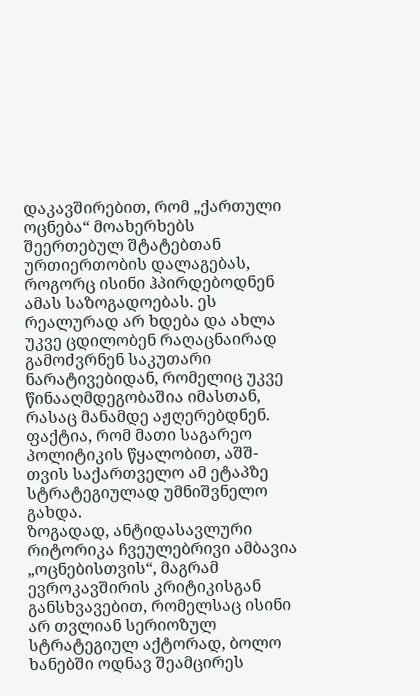დაკავშირებით, რომ „ქართული ოცნება“ მოახერხებს შეერთებულ შტატებთან ურთიერთობის დალაგებას, როგორც ისინი ჰპირდებოდნენ ამას საზოგადოებას. ეს რეალურად არ ხდება და ახლა უკვე ცდილობენ რაღაცნაირად გამოძვრნენ საკუთარი ნარატივებიდან, რომელიც უკვე წინააღმდეგობაშია იმასთან, რასაც მანამდე აჟღერებდნენ. ფაქტია, რომ მათი საგარეო პოლიტიკის წყალობით, აშშ-თვის საქართველო ამ ეტაპზე სტრატეგიულად უმნიშვნელო გახდა.
ზოგადად, ანტიდასავლური რიტორიკა ჩვეულებრივი ამბავია „ოცნებისთვის“, მაგრამ ევროკავშირის კრიტიკისგან განსხვავებით, რომელსაც ისინი არ თვლიან სერიოზულ სტრატეგიულ აქტორად, ბოლო ხანებში ოდნავ შეამცირეს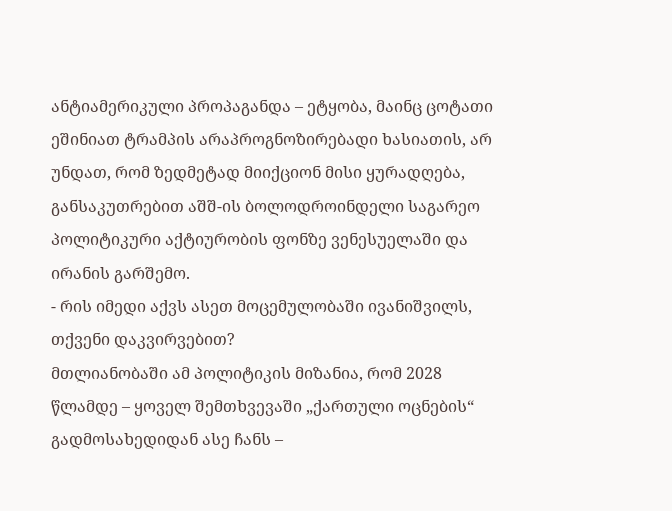ანტიამერიკული პროპაგანდა – ეტყობა, მაინც ცოტათი ეშინიათ ტრამპის არაპროგნოზირებადი ხასიათის, არ უნდათ, რომ ზედმეტად მიიქციონ მისი ყურადღება, განსაკუთრებით აშშ-ის ბოლოდროინდელი საგარეო პოლიტიკური აქტიურობის ფონზე ვენესუელაში და ირანის გარშემო.
- რის იმედი აქვს ასეთ მოცემულობაში ივანიშვილს, თქვენი დაკვირვებით?
მთლიანობაში ამ პოლიტიკის მიზანია, რომ 2028 წლამდე – ყოველ შემთხვევაში „ქართული ოცნების“ გადმოსახედიდან ასე ჩანს –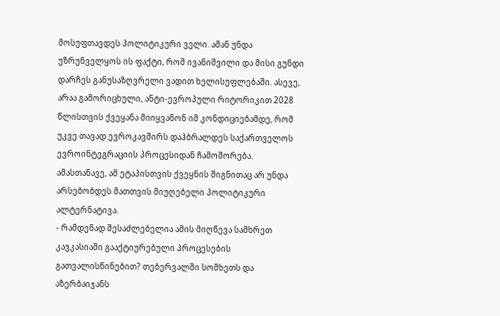მოსუფთავდეს პოლიტიკური ველი. ამან უნდა უზრუნველყოს ის ფაქტი, რომ ივანიშვილი და მისი გუნდი დარჩეს განუსაზღვრელი ვადით ხელისუფლებაში. ასევე, არაა გამორიცხული, ანტი-ევროპული რიტორიკით 2028 წლისთვის ქვეყანა მიიყვანონ იმ კონდიციებამდე, რომ უკვე თავად ევროკავშირს დაჰბრალდეს საქართველოს ევროინტეგრაციის პროცესიდან ჩამოშორება.
ამასთანავე, ამ ეტაპისთვის ქვეყნის შიგნითაც არ უნდა არსებობდეს მათთვის მიუღებელი პოლიტიკური ალტერნატივა.
- რამდენად შესაძლებელია ამის მიღწევა სამხრეთ კავკასიაში გააქტიურებული პროცესების გათვალისწინებით? თებერვალში სომხეთს და აზერბაიჯანს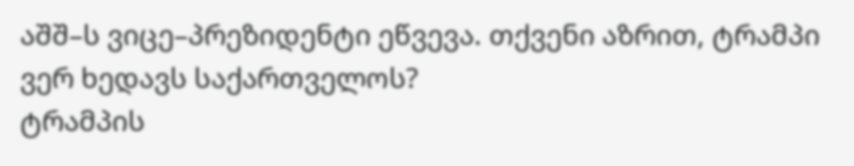აშშ–ს ვიცე–პრეზიდენტი ეწვევა. თქვენი აზრით, ტრამპი ვერ ხედავს საქართველოს?
ტრამპის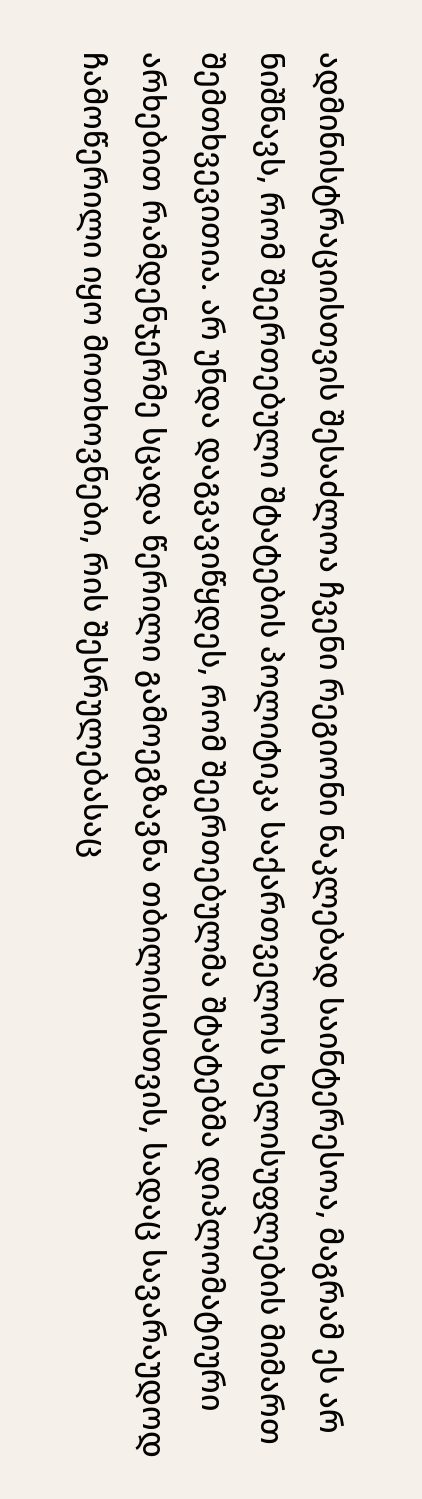ადმინისტრაციისთვის შესაძლოა ჩვენი რეგიონი ნაკლებად საინტერესოა, მაგრამ ეს არ ნიშნავს, რომ შეერთებული შტატების პოლიტიკა საქართველოს ხელისუფლების მიმართ შემთხვევითია. არ უნდა დაგვავიწყდეს, რომ შეერთებულმა შტატებმა დიპლომატიური არხებით რამდენჯერმე სცადა წერილი გამოეგზავნა თბილისისთვის, სადაც სავარაუდოდ ჩამოწერილი იყო მოთხოვნები, რის შესრულებასაც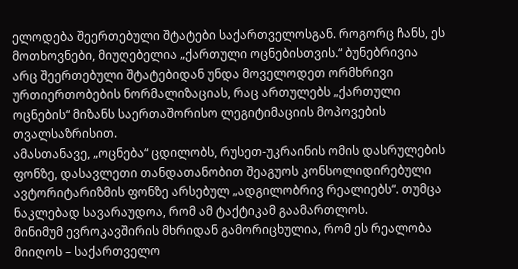ელოდება შეერთებული შტატები საქართველოსგან. როგორც ჩანს, ეს მოთხოვნები, მიუღებელია „ქართული ოცნებისთვის.“ ბუნებრივია არც შეერთებული შტატებიდან უნდა მოველოდეთ ორმხრივი ურთიერთობების ნორმალიზაციას, რაც ართულებს „ქართული ოცნების“ მიზანს საერთაშორისო ლეგიტიმაციის მოპოვების თვალსაზრისით.
ამასთანავე, „ოცნება“ ცდილობს, რუსეთ-უკრაინის ომის დასრულების ფონზე, დასავლეთი თანდათანობით შეაგუოს კონსოლიდირებული ავტორიტარიზმის ფონზე არსებულ „ადგილობრივ რეალიებს“. თუმცა ნაკლებად სავარაუდოა, რომ ამ ტაქტიკამ გაამართლოს.
მინიმუმ ევროკავშირის მხრიდან გამორიცხულია, რომ ეს რეალობა მიიღოს – საქართველო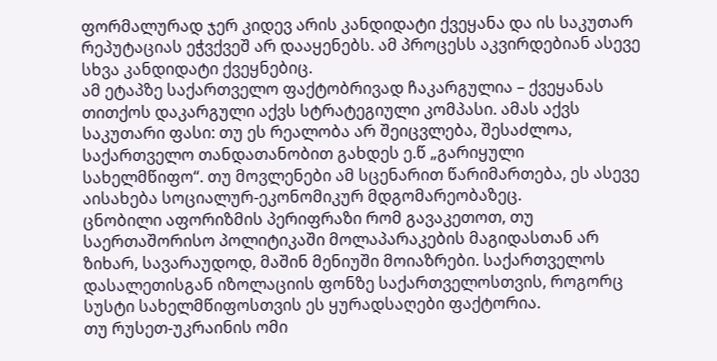ფორმალურად ჯერ კიდევ არის კანდიდატი ქვეყანა და ის საკუთარ რეპუტაციას ეჭვქვეშ არ დააყენებს. ამ პროცესს აკვირდებიან ასევე სხვა კანდიდატი ქვეყნებიც.
ამ ეტაპზე საქართველო ფაქტობრივად ჩაკარგულია – ქვეყანას თითქოს დაკარგული აქვს სტრატეგიული კომპასი. ამას აქვს საკუთარი ფასი: თუ ეს რეალობა არ შეიცვლება, შესაძლოა, საქართველო თანდათანობით გახდეს ე.წ „გარიყული სახელმწიფო“. თუ მოვლენები ამ სცენარით წარიმართება, ეს ასევე აისახება სოციალურ-ეკონომიკურ მდგომარეობაზეც.
ცნობილი აფორიზმის პერიფრაზი რომ გავაკეთოთ, თუ საერთაშორისო პოლიტიკაში მოლაპარაკების მაგიდასთან არ ზიხარ, სავარაუდოდ, მაშინ მენიუში მოიაზრები. საქართველოს დასალეთისგან იზოლაციის ფონზე საქართველოსთვის, როგორც სუსტი სახელმწიფოსთვის ეს ყურადსაღები ფაქტორია.
თუ რუსეთ-უკრაინის ომი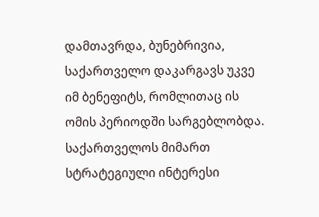დამთავრდა, ბუნებრივია, საქართველო დაკარგავს უკვე იმ ბენეფიტს, რომლითაც ის ომის პერიოდში სარგებლობდა.
საქართველოს მიმართ სტრატეგიული ინტერესი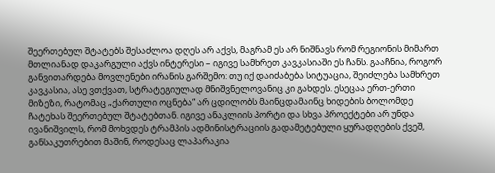შეერთებულ შტატებს შესაძლოა დღეს არ აქვს, მაგრამ ეს არ ნიშნავს რომ რეგიონის მიმართ მთლიანად დაკარგული აქვს ინტერესი – იგივე სამხრეთ კავკასიაში ეს ჩანს. გააჩნია, როგორ განვითარდება მოვლენები ირანის გარშემო: თუ იქ დაიძაბება სიტუაცია, შეიძლება სამხრეთ კავკასია, ასე ვთქვათ, სტრატეგიულად მნიშვნელოვანიც კი გახდეს. ესეცაა ერთ-ერთი მიზეზი, რატომაც „ქართული ოცნება“ არ ცდილობს მაინცდამაინც ხიდების ბოლომდე ჩატეხას შეერთებულ შტატებთან. იგივე ანაკლიის პორტი და სხვა პროექტები არ უნდა ივანიშვილს, რომ მოხვდეს ტრამპის ადმინისტრაციის გადამეტებული ყურადღების ქვეშ, განსაკუთრებით მაშინ, როდესაც ლაპარაკია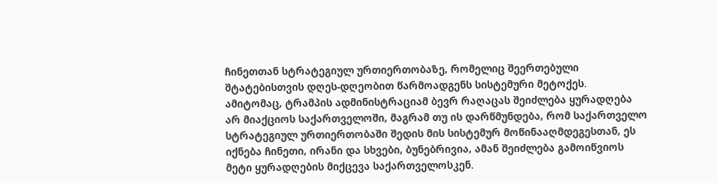ჩინეთთან სტრატეგიულ ურთიერთობაზე, რომელიც შეერთებული შტატებისთვის დღეს-დღეობით წარმოადგენს სისტემური მეტოქეს.
ამიტომაც, ტრამპის ადმინისტრაციამ ბევრ რაღაცას შეიძლება ყურადღება არ მიაქციოს საქართველოში, მაგრამ თუ ის დარწმუნდება, რომ საქართველო სტრატეგიულ ურთიერთობაში შედის მის სისტემურ მოწინააღმდეგესთან, ეს იქნება ჩინეთი, ირანი და სხვები, ბუნებრივია, ამან შეიძლება გამოიწვიოს მეტი ყურადღების მიქცევა საქართველოსკენ.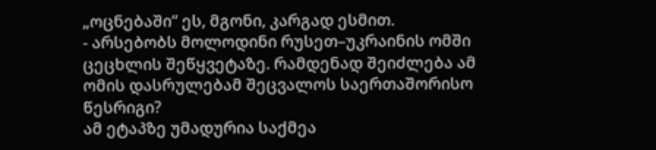„ოცნებაში“ ეს, მგონი, კარგად ესმით.
- არსებობს მოლოდინი რუსეთ–უკრაინის ომში ცეცხლის შეწყვეტაზე. რამდენად შეიძლება ამ ომის დასრულებამ შეცვალოს საერთაშორისო წესრიგი?
ამ ეტაპზე უმადურია საქმეა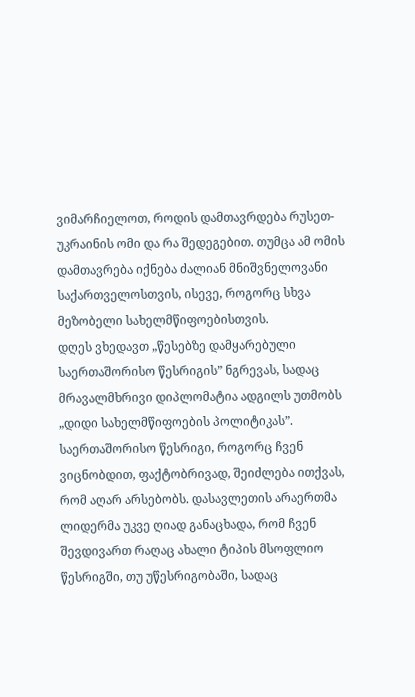ვიმარჩიელოთ, როდის დამთავრდება რუსეთ-უკრაინის ომი და რა შედეგებით. თუმცა ამ ომის დამთავრება იქნება ძალიან მნიშვნელოვანი საქართველოსთვის, ისევე, როგორც სხვა მეზობელი სახელმწიფოებისთვის.
დღეს ვხედავთ „წესებზე დამყარებული საერთაშორისო წესრიგის” ნგრევას, სადაც მრავალმხრივი დიპლომატია ადგილს უთმობს „დიდი სახელმწიფოების პოლიტიკას”. საერთაშორისო წესრიგი, როგორც ჩვენ ვიცნობდით, ფაქტობრივად, შეიძლება ითქვას, რომ აღარ არსებობს. დასავლეთის არაერთმა ლიდერმა უკვე ღიად განაცხადა, რომ ჩვენ შევდივართ რაღაც ახალი ტიპის მსოფლიო წესრიგში, თუ უწესრიგობაში, სადაც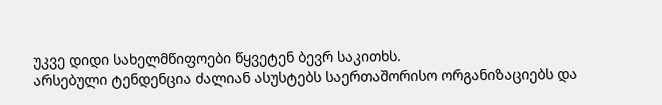უკვე დიდი სახელმწიფოები წყვეტენ ბევრ საკითხს.
არსებული ტენდენცია ძალიან ასუსტებს საერთაშორისო ორგანიზაციებს და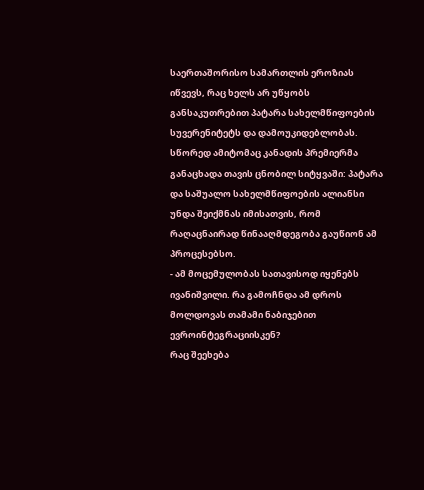საერთაშორისო სამართლის ეროზიას იწვევს, რაც ხელს არ უწყობს განსაკუთრებით პატარა სახელმწიფოების სუვერენიტეტს და დამოუკიდებლობას. სწორედ ამიტომაც კანადის პრემიერმა განაცხადა თავის ცნობილ სიტყვაში: პატარა და საშუალო სახელმწიფოების ალიანსი უნდა შეიქმნას იმისათვის, რომ რაღაცნაირად წინააღმდეგობა გაუწიონ ამ პროცესებსო.
- ამ მოცემულობას სათავისოდ იყენებს ივანიშვილი. რა გამოჩნდა ამ დროს მოლდოვას თამამი ნაბიჯებით ევროინტეგრაციისკენ?
რაც შეეხება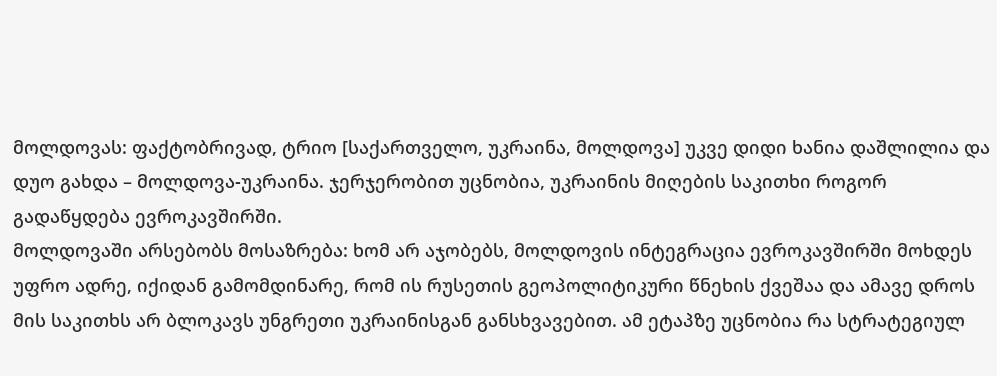მოლდოვას: ფაქტობრივად, ტრიო [საქართველო, უკრაინა, მოლდოვა] უკვე დიდი ხანია დაშლილია და დუო გახდა – მოლდოვა-უკრაინა. ჯერჯერობით უცნობია, უკრაინის მიღების საკითხი როგორ გადაწყდება ევროკავშირში.
მოლდოვაში არსებობს მოსაზრება: ხომ არ აჯობებს, მოლდოვის ინტეგრაცია ევროკავშირში მოხდეს უფრო ადრე, იქიდან გამომდინარე, რომ ის რუსეთის გეოპოლიტიკური წნეხის ქვეშაა და ამავე დროს მის საკითხს არ ბლოკავს უნგრეთი უკრაინისგან განსხვავებით. ამ ეტაპზე უცნობია რა სტრატეგიულ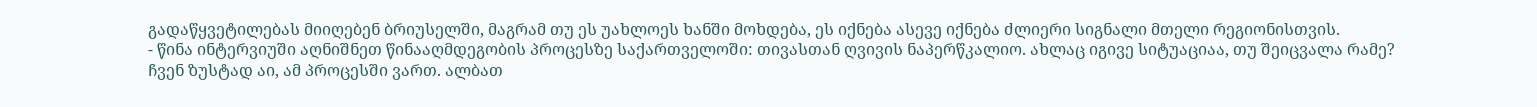გადაწყვეტილებას მიიღებენ ბრიუსელში, მაგრამ თუ ეს უახლოეს ხანში მოხდება, ეს იქნება ასევე იქნება ძლიერი სიგნალი მთელი რეგიონისთვის.
- წინა ინტერვიუში აღნიშნეთ წინააღმდეგობის პროცესზე საქართველოში: თივასთან ღვივის ნაპერწკალიო. ახლაც იგივე სიტუაციაა, თუ შეიცვალა რამე?
ჩვენ ზუსტად აი, ამ პროცესში ვართ. ალბათ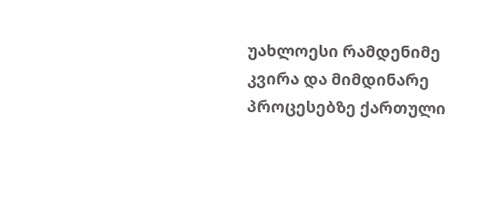უახლოესი რამდენიმე კვირა და მიმდინარე პროცესებზე ქართული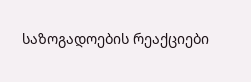საზოგადოების რეაქციები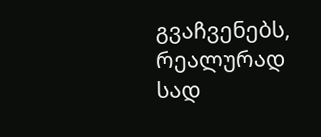გვაჩვენებს, რეალურად სად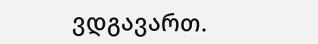ვდგავართ.